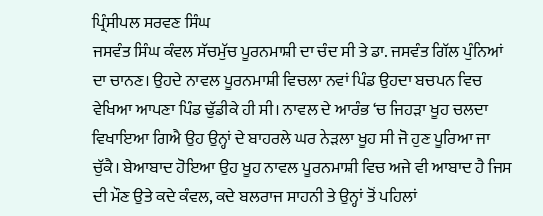ਪ੍ਰਿੰਸੀਪਲ ਸਰਵਣ ਸਿੰਘ
ਜਸਵੰਤ ਸਿੰਘ ਕੰਵਲ ਸੱਚਮੁੱਚ ਪੂਰਨਮਾਸ਼ੀ ਦਾ ਚੰਦ ਸੀ ਤੇ ਡਾ. ਜਸਵੰਤ ਗਿੱਲ ਪੁੰਨਿਆਂ ਦਾ ਚਾਨਣ। ਉਹਦੇ ਨਾਵਲ ਪੂਰਨਮਾਸ਼ੀ ਵਿਚਲਾ ਨਵਾਂ ਪਿੰਡ ਉਹਦਾ ਬਚਪਨ ਵਿਚ ਵੇਖਿਆ ਆਪਣਾ ਪਿੰਡ ਢੁੱਡੀਕੇ ਹੀ ਸੀ। ਨਾਵਲ ਦੇ ਆਰੰਭ ‘ਚ ਜਿਹੜਾ ਖੂਹ ਚਲਦਾ ਵਿਖਾਇਆ ਗਿਐ ਉਹ ਉਨ੍ਹਾਂ ਦੇ ਬਾਹਰਲੇ ਘਰ ਨੇੜਲਾ ਖੂਹ ਸੀ ਜੋ ਹੁਣ ਪੂਰਿਆ ਜਾ ਚੁੱਕੈ। ਬੇਆਬਾਦ ਹੋਇਆ ਉਹ ਖੂਹ ਨਾਵਲ ਪੂਰਨਮਾਸ਼ੀ ਵਿਚ ਅਜੇ ਵੀ ਆਬਾਦ ਹੈ ਜਿਸ ਦੀ ਮੌਣ ਉਤੇ ਕਦੇ ਕੰਵਲ, ਕਦੇ ਬਲਰਾਜ ਸਾਹਨੀ ਤੇ ਉਨ੍ਹਾਂ ਤੋਂ ਪਹਿਲਾਂ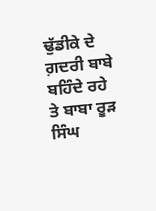ਢੁੱਡੀਕੇ ਦੇ ਗ਼ਦਰੀ ਬਾਬੇ ਬਹਿੰਦੇ ਰਹੇ ਤੇ ਬਾਬਾ ਰੂੜ ਸਿੰਘ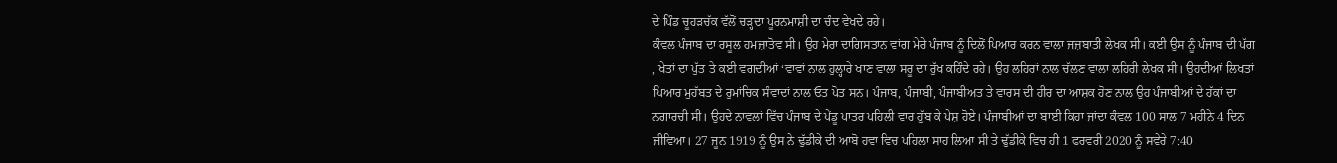ਦੇ ਪਿੰਡ ਚੂਹੜਚੱਕ ਵੱਲੋਂ ਚੜ੍ਹਦਾ ਪੂਰਨਮਾਸ਼ੀ ਦਾ ਚੰਦ ਵੇਖਦੇ ਰਹੇ।
ਕੰਵਲ ਪੰਜਾਬ ਦਾ ਰਸੂਲ ਹਮਜ਼ਾਤੋਵ ਸੀ। ਉਹ ਮੇਰਾ ਦਾਗਿਸਤਾਨ ਵਾਂਗ ਮੇਰੇ ਪੰਜਾਬ ਨੂੰ ਦਿਲੋਂ ਪਿਆਰ ਕਰਨ ਵਾਲਾ ਜਜ਼ਬਾਤੀ ਲੇਖਕ ਸੀ। ਕਈ ਉਸ ਨੂੰ ਪੰਜਾਬ ਦੀ ਪੱਗ , ਖੇਤਾਂ ਦਾ ਪੁੱਤ ਤੇ ਕਈ ਵਗਦੀਆਂ ‘ਵਾਵਾਂ ਨਾਲ ਹੁਲ੍ਹਾਰੇ ਖਾਣ ਵਾਲਾ ਸਰੂ ਦਾ ਰੁੱਖ ਕਹਿੰਦੇ ਰਹੇ। ਉਹ ਲਹਿਰਾਂ ਨਾਲ ਚੱਲਣ ਵਾਲਾ ਲਹਿਰੀ ਲੇਖਕ ਸੀ। ਉਹਦੀਆਂ ਲਿਖਤਾਂ ਪਿਆਰ ਮੁਹੱਬਤ ਦੇ ਰੁਮਾਂਚਿਕ ਸੰਵਾਦਾਂ ਨਾਲ ਓਤ ਪੋਤ ਸਨ। ਪੰਜਾਬ, ਪੰਜਾਬੀ, ਪੰਜਾਬੀਅਤ ਤੇ ਵਾਰਸ ਦੀ ਹੀਰ ਦਾ ਆਸ਼ਕ ਹੋਣ ਨਾਲ ਉਹ ਪੰਜਾਬੀਆਂ ਦੇ ਹੱਕਾਂ ਦਾ ਨਗਾਰਚੀ ਸੀ। ਉਹਦੇ ਨਾਵਲਾਂ ਵਿੱਚ ਪੰਜਾਬ ਦੇ ਪੇਂਡੂ ਪਾਤਰ ਪਹਿਲੀ ਵਾਰ ਹੁੱਬ ਕੇ ਪੇਸ਼ ਹੋਏ। ਪੰਜਾਬੀਆਂ ਦਾ ਬਾਈ ਕਿਹਾ ਜਾਂਦਾ ਕੰਵਲ 100 ਸਾਲ 7 ਮਹੀਨੇ 4 ਦਿਨ ਜੀਵਿਆ। 27 ਜੂਨ 1919 ਨੂੰ ਉਸ ਨੇ ਢੁੱਡੀਕੇ ਦੀ ਆਬੋ ਹਵਾ ਵਿਚ ਪਹਿਲਾ ਸਾਹ ਲਿਆ ਸੀ ਤੇ ਢੁੱਡੀਕੇ ਵਿਚ ਹੀ 1 ਫਰਵਰੀ 2020 ਨੂੰ ਸਵੇਰੇ 7:40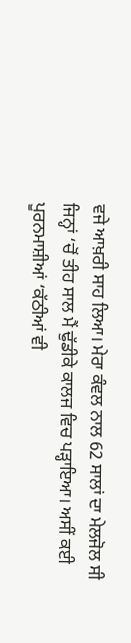ਵਜੇ ਆਖ਼ਰੀ ਸਾਹ ਲਿਆ। ਮੇਰਾ ਕੰਵਲ ਨਾਲ 62 ਸਾਲਾਂ ਦਾ ਮੇਲਜੋਲ ਸੀ ਜਿਨ੍ਹਾਂ ‘ਚੋਂ ਤੀਹ ਸਾਲ ਮੈਂ ਢੁੱਡੀਕੇ ਕਾਲਜ ਵਿਚ ਪੜ੍ਹਾਇਆ। ਅਸੀਂ ਕਈ ਪੂਰਨਮਾਸ਼ੀਆਂ ‘ਕੱਠੀਆਂ ਵੀ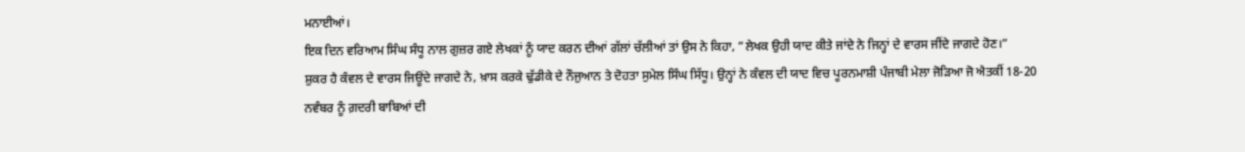ਮਨਾਈਆਂ।
ਇਕ ਦਿਨ ਵਰਿਆਮ ਸਿੰਘ ਸੰਧੂ ਨਾਲ ਗੁਜ਼ਰ ਗਏ ਲੇਖਕਾਂ ਨੂੰ ਯਾਦ ਕਰਨ ਦੀਆਂ ਗੱਲਾਂ ਚੱਲੀਆਂ ਤਾਂ ਉਸ ਨੇ ਕਿਹਾ, ”ਲੇਖਕ ਉਹੀ ਯਾਦ ਕੀਤੇ ਜਾਂਦੇ ਨੇ ਜਿਨ੍ਹਾਂ ਦੇ ਵਾਰਸ ਜੀਂਦੇ ਜਾਗਦੇ ਹੋਣ।”
ਸ਼ੁਕਰ ਹੈ ਕੰਵਲ ਦੇ ਵਾਰਸ ਜਿਊਂਦੇ ਜਾਗਦੇ ਨੇ, ਖ਼ਾਸ ਕਰਕੇ ਢੁੱਡੀਕੇ ਦੇ ਨੌਜੁਆਨ ਤੇ ਦੋਹਤਾ ਸੁਮੇਲ ਸਿੰਘ ਸਿੱਧੂ। ਉਨ੍ਹਾਂ ਨੇ ਕੰਵਲ ਦੀ ਯਾਦ ਵਿਚ ਪੂਰਨਮਾਸ਼ੀ ਪੰਜਾਬੀ ਮੇਲਾ ਜੋੜਿਆ ਜੋ ਐਤਕੀਂ 18-20 ਨਵੰਬਰ ਨੂੰ ਗ਼ਦਰੀ ਬਾਬਿਆਂ ਦੀ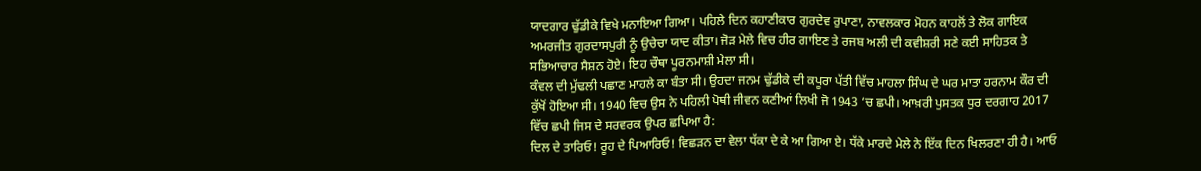ਯਾਦਗਾਰ ਢੁੱਡੀਕੇ ਵਿਖੇ ਮਨਾਇਆ ਗਿਆ। ਪਹਿਲੇ ਦਿਨ ਕਹਾਣੀਕਾਰ ਗੁਰਦੇਵ ਰੁਪਾਣਾ, ਨਾਵਲਕਾਰ ਮੋਹਨ ਕਾਹਲੋਂ ਤੇ ਲੋਕ ਗਾਇਕ ਅਮਰਜੀਤ ਗੁਰਦਾਸਪੁਰੀ ਨੂੰ ਉਚੇਚਾ ਯਾਦ ਕੀਤਾ। ਜੋੜ ਮੇਲੇ ਵਿਚ ਹੀਰ ਗਾਇਣ ਤੇ ਰਜਬ ਅਲੀ ਦੀ ਕਵੀਸ਼ਰੀ ਸਣੇ ਕਈ ਸਾਹਿਤਕ ਤੇ ਸਭਿਆਚਾਰ ਸੈਸ਼ਨ ਹੋਏ। ਇਹ ਚੌਥਾ ਪੂਰਨਮਾਸ਼ੀ ਮੇਲਾ ਸੀ।
ਕੰਵਲ ਦੀ ਮੁੱਢਲੀ ਪਛਾਣ ਮਾਹਲੇ ਕਾ ਬੰਤਾ ਸੀ। ਉਹਦਾ ਜਨਮ ਢੁੱਡੀਕੇ ਦੀ ਕਪੂਰਾ ਪੱਤੀ ਵਿੱਚ ਮਾਹਲਾ ਸਿੰਘ ਦੇ ਘਰ ਮਾਤਾ ਹਰਨਾਮ ਕੌਰ ਦੀ ਕੁੱਖੋਂ ਹੋਇਆ ਸੀ। 1940 ਵਿਚ ਉਸ ਨੇ ਪਹਿਲੀ ਪੋਥੀ ਜੀਵਨ ਕਣੀਆਂ ਲਿਖੀ ਜੋ 1943 ‘ਚ ਛਪੀ। ਆਖ਼ਰੀ ਪੁਸਤਕ ਧੁਰ ਦਰਗਾਹ 2017 ਵਿੱਚ ਛਪੀ ਜਿਸ ਦੇ ਸਰਵਰਕ ਉਪਰ ਛਪਿਆ ਹੈ:
ਦਿਲ ਦੇ ਤਾਰਿਓ! ਰੂਹ ਦੇ ਪਿਆਰਿਓ! ਵਿਛੜਨ ਦਾ ਵੇਲਾ ਧੱਕਾ ਦੇ ਕੇ ਆ ਗਿਆ ਏ। ਧੱਕੇ ਮਾਰਦੇ ਮੇਲੇ ਨੇ ਇੱਕ ਦਿਨ ਖਿਲਰਣਾ ਹੀ ਹੈ। ਆਓ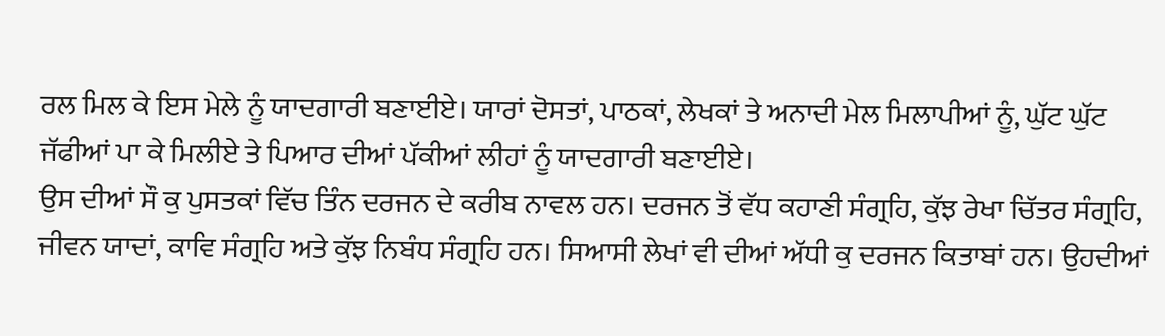ਰਲ ਮਿਲ ਕੇ ਇਸ ਮੇਲੇ ਨੂੰ ਯਾਦਗਾਰੀ ਬਣਾਈਏ। ਯਾਰਾਂ ਦੋਸਤਾਂ, ਪਾਠਕਾਂ, ਲੇਖਕਾਂ ਤੇ ਅਨਾਦੀ ਮੇਲ ਮਿਲਾਪੀਆਂ ਨੂੰ, ਘੁੱਟ ਘੁੱਟ ਜੱਫੀਆਂ ਪਾ ਕੇ ਮਿਲੀਏ ਤੇ ਪਿਆਰ ਦੀਆਂ ਪੱਕੀਆਂ ਲੀਹਾਂ ਨੂੰ ਯਾਦਗਾਰੀ ਬਣਾਈਏ।
ਉਸ ਦੀਆਂ ਸੌ ਕੁ ਪੁਸਤਕਾਂ ਵਿੱਚ ਤਿੰਨ ਦਰਜਨ ਦੇ ਕਰੀਬ ਨਾਵਲ ਹਨ। ਦਰਜਨ ਤੋਂ ਵੱਧ ਕਹਾਣੀ ਸੰਗ੍ਰਹਿ, ਕੁੱਝ ਰੇਖਾ ਚਿੱਤਰ ਸੰਗ੍ਰਹਿ, ਜੀਵਨ ਯਾਦਾਂ, ਕਾਵਿ ਸੰਗ੍ਰਹਿ ਅਤੇ ਕੁੱਝ ਨਿਬੰਧ ਸੰਗ੍ਰਹਿ ਹਨ। ਸਿਆਸੀ ਲੇਖਾਂ ਵੀ ਦੀਆਂ ਅੱਧੀ ਕੁ ਦਰਜਨ ਕਿਤਾਬਾਂ ਹਨ। ਉਹਦੀਆਂ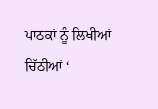ਪਾਠਕਾਂ ਨੂੰ ਲਿਖੀਆਂ ਚਿੱਠੀਆਂ ‘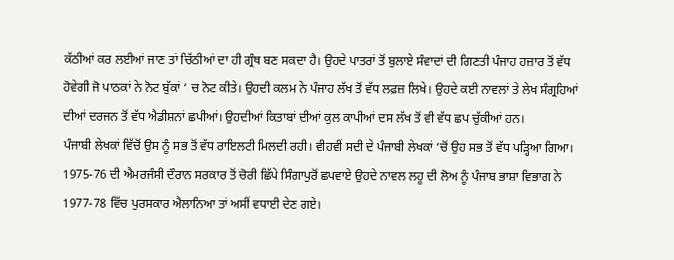ਕੱਠੀਆਂ ਕਰ ਲਈਆਂ ਜਾਣ ਤਾਂ ਚਿੱਠੀਆਂ ਦਾ ਹੀ ਗ੍ਰੰਥ ਬਣ ਸਕਦਾ ਹੈ। ਉਹਦੇ ਪਾਤਰਾਂ ਤੋਂ ਬੁਲਾਏ ਸੰਵਾਦਾਂ ਦੀ ਗਿਣਤੀ ਪੰਜਾਹ ਹਜ਼ਾਰ ਤੋਂ ਵੱਧ ਹੋਵੇਗੀ ਜੋ ਪਾਠਕਾਂ ਨੇ ਨੋਟ ਬੁੱਕਾਂ ‘ ਚ ਨੋਟ ਕੀਤੇ। ਉਹਦੀ ਕਲਮ ਨੇ ਪੰਜਾਹ ਲੱਖ ਤੋਂ ਵੱਧ ਲਫ਼ਜ਼ ਲਿਖੇ। ਉਹਦੇ ਕਈ ਨਾਵਲਾਂ ਤੇ ਲੇਖ ਸੰਗ੍ਰਹਿਆਂ ਦੀਆਂ ਦਰਜਨ ਤੋਂ ਵੱਧ ਐਡੀਸ਼ਨਾਂ ਛਪੀਆਂ। ਉਹਦੀਆਂ ਕਿਤਾਬਾਂ ਦੀਆਂ ਕੁਲ ਕਾਪੀਆਂ ਦਸ ਲੱਖ ਤੋਂ ਵੀ ਵੱਧ ਛਪ ਚੁੱਕੀਆਂ ਹਨ।
ਪੰਜਾਬੀ ਲੇਖਕਾਂ ਵਿੱਚੋਂ ਉਸ ਨੂੰ ਸਭ ਤੋਂ ਵੱਧ ਰਾਇਲਟੀ ਮਿਲਦੀ ਰਹੀ। ਵੀਹਵੀਂ ਸਦੀ ਦੇ ਪੰਜਾਬੀ ਲੇਖਕਾਂ ‘ਚੋਂ ਉਹ ਸਭ ਤੋਂ ਵੱਧ ਪੜ੍ਹਿਆ ਗਿਆ।
1975-76 ਦੀ ਐਮਰਜੰਸੀ ਦੌਰਾਨ ਸਰਕਾਰ ਤੋਂ ਚੋਰੀ ਛਿੱਪੇ ਸਿੰਗਾਪੁਰੋਂ ਛਪਵਾਏ ਉਹਦੇ ਨਾਵਲ ਲਹੂ ਦੀ ਲੋਅ ਨੂੰ ਪੰਜਾਬ ਭਾਸ਼ਾ ਵਿਭਾਗ ਨੇ 1977-78 ਵਿੱਚ ਪੁਰਸਕਾਰ ਐਲਾਨਿਆ ਤਾਂ ਅਸੀਂ ਵਧਾਈ ਦੇਣ ਗਏ।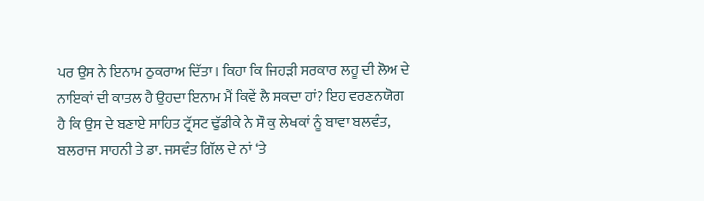ਪਰ ਉਸ ਨੇ ਇਨਾਮ ਠੁਕਰਾਅ ਦਿੱਤਾ। ਕਿਹਾ ਕਿ ਜਿਹੜੀ ਸਰਕਾਰ ਲਹੂ ਦੀ ਲੋਅ ਦੇ ਨਾਇਕਾਂ ਦੀ ਕਾਤਲ ਹੈ ਉਹਦਾ ਇਨਾਮ ਮੈਂ ਕਿਵੇਂ ਲੈ ਸਕਦਾ ਹਾਂ? ਇਹ ਵਰਣਨਯੋਗ ਹੈ ਕਿ ਉਸ ਦੇ ਬਣਾਏ ਸਾਹਿਤ ਟ੍ਰੱਸਟ ਢੁੱਡੀਕੇ ਨੇ ਸੌ ਕੁ ਲੇਖਕਾਂ ਨੂੰ ਬਾਵਾ ਬਲਵੰਤ, ਬਲਰਾਜ ਸਾਹਨੀ ਤੇ ਡਾ. ਜਸਵੰਤ ਗਿੱਲ ਦੇ ਨਾਂ ‘ਤੇ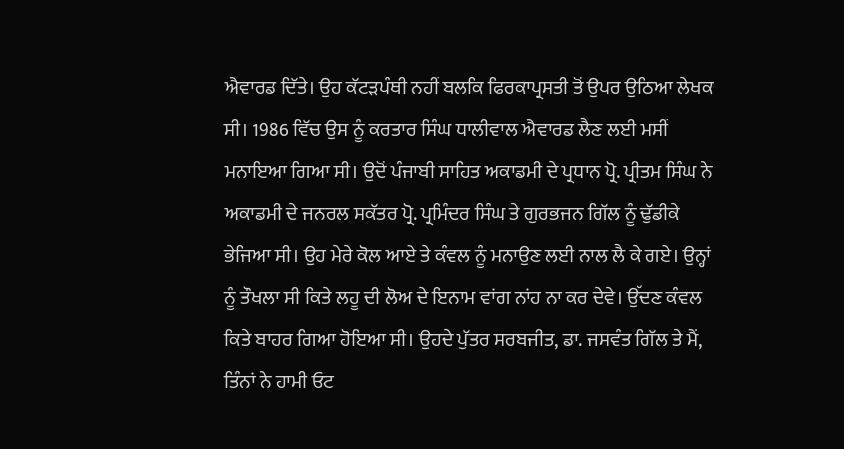ਐਵਾਰਡ ਦਿੱਤੇ। ਉਹ ਕੱਟੜਪੰਥੀ ਨਹੀਂ ਬਲਕਿ ਫਿਰਕਾਪ੍ਰਸਤੀ ਤੋਂ ਉਪਰ ਉਠਿਆ ਲੇਖਕ ਸੀ। 1986 ਵਿੱਚ ਉਸ ਨੂੰ ਕਰਤਾਰ ਸਿੰਘ ਧਾਲੀਵਾਲ ਐਵਾਰਡ ਲੈਣ ਲਈ ਮਸੀਂ ਮਨਾਇਆ ਗਿਆ ਸੀ। ਉਦੋਂ ਪੰਜਾਬੀ ਸਾਹਿਤ ਅਕਾਡਮੀ ਦੇ ਪ੍ਰਧਾਨ ਪ੍ਰੋ. ਪ੍ਰੀਤਮ ਸਿੰਘ ਨੇ ਅਕਾਡਮੀ ਦੇ ਜਨਰਲ ਸਕੱਤਰ ਪ੍ਰੋ. ਪ੍ਰਮਿੰਦਰ ਸਿੰਘ ਤੇ ਗੁਰਭਜਨ ਗਿੱਲ ਨੂੰ ਢੁੱਡੀਕੇ ਭੇਜਿਆ ਸੀ। ਉਹ ਮੇਰੇ ਕੋਲ ਆਏ ਤੇ ਕੰਵਲ ਨੂੰ ਮਨਾਉਣ ਲਈ ਨਾਲ ਲੈ ਕੇ ਗਏ। ਉਨ੍ਹਾਂ ਨੂੰ ਤੌਖਲਾ ਸੀ ਕਿਤੇ ਲਹੂ ਦੀ ਲੋਅ ਦੇ ਇਨਾਮ ਵਾਂਗ ਨਾਂਹ ਨਾ ਕਰ ਦੇਵੇ। ਉੱਦਣ ਕੰਵਲ ਕਿਤੇ ਬਾਹਰ ਗਿਆ ਹੋਇਆ ਸੀ। ਉਹਦੇ ਪੁੱਤਰ ਸਰਬਜੀਤ, ਡਾ. ਜਸਵੰਤ ਗਿੱਲ ਤੇ ਮੈਂ, ਤਿੰਨਾਂ ਨੇ ਹਾਮੀ ਓਟ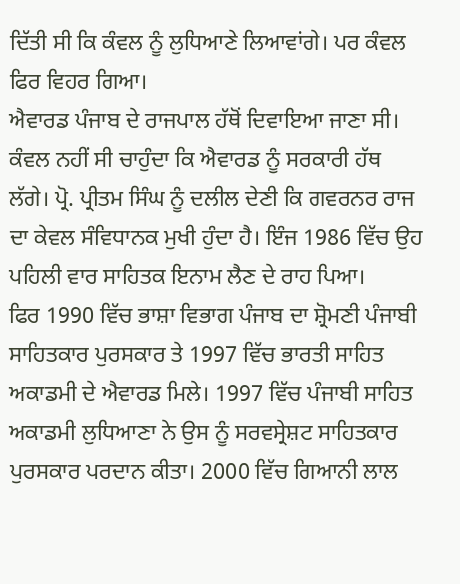ਦਿੱਤੀ ਸੀ ਕਿ ਕੰਵਲ ਨੂੰ ਲੁਧਿਆਣੇ ਲਿਆਵਾਂਗੇ। ਪਰ ਕੰਵਲ ਫਿਰ ਵਿਹਰ ਗਿਆ।
ਐਵਾਰਡ ਪੰਜਾਬ ਦੇ ਰਾਜਪਾਲ ਹੱਥੋਂ ਦਿਵਾਇਆ ਜਾਣਾ ਸੀ। ਕੰਵਲ ਨਹੀਂ ਸੀ ਚਾਹੁੰਦਾ ਕਿ ਐਵਾਰਡ ਨੂੰ ਸਰਕਾਰੀ ਹੱਥ ਲੱਗੇ। ਪ੍ਰੋ. ਪ੍ਰੀਤਮ ਸਿੰਘ ਨੂੰ ਦਲੀਲ ਦੇਣੀ ਕਿ ਗਵਰਨਰ ਰਾਜ ਦਾ ਕੇਵਲ ਸੰਵਿਧਾਨਕ ਮੁਖੀ ਹੁੰਦਾ ਹੈ। ਇੰਜ 1986 ਵਿੱਚ ਉਹ ਪਹਿਲੀ ਵਾਰ ਸਾਹਿਤਕ ਇਨਾਮ ਲੈਣ ਦੇ ਰਾਹ ਪਿਆ।
ਫਿਰ 1990 ਵਿੱਚ ਭਾਸ਼ਾ ਵਿਭਾਗ ਪੰਜਾਬ ਦਾ ਸ਼੍ਰੋਮਣੀ ਪੰਜਾਬੀ ਸਾਹਿਤਕਾਰ ਪੁਰਸਕਾਰ ਤੇ 1997 ਵਿੱਚ ਭਾਰਤੀ ਸਾਹਿਤ ਅਕਾਡਮੀ ਦੇ ਐਵਾਰਡ ਮਿਲੇ। 1997 ਵਿੱਚ ਪੰਜਾਬੀ ਸਾਹਿਤ ਅਕਾਡਮੀ ਲੁਧਿਆਣਾ ਨੇ ਉਸ ਨੂੰ ਸਰਵਸ੍ਰੇਸ਼ਟ ਸਾਹਿਤਕਾਰ ਪੁਰਸਕਾਰ ਪਰਦਾਨ ਕੀਤਾ। 2000 ਵਿੱਚ ਗਿਆਨੀ ਲਾਲ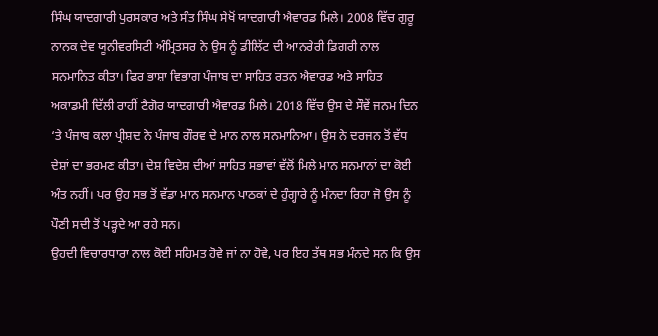ਸਿੰਘ ਯਾਦਗਾਰੀ ਪੁਰਸਕਾਰ ਅਤੇ ਸੰਤ ਸਿੰਘ ਸੇਖੋਂ ਯਾਦਗਾਰੀ ਐਵਾਰਡ ਮਿਲੇ। 2008 ਵਿੱਚ ਗੁਰੂ ਨਾਨਕ ਦੇਵ ਯੂਨੀਵਰਸਿਟੀ ਅੰਮ੍ਰਿਤਸਰ ਨੇ ਉਸ ਨੂੰ ਡੀਲਿੱਟ ਦੀ ਆਨਰੇਰੀ ਡਿਗਰੀ ਨਾਲ ਸਨਮਾਨਿਤ ਕੀਤਾ। ਫਿਰ ਭਾਸ਼ਾ ਵਿਭਾਗ ਪੰਜਾਬ ਦਾ ਸਾਹਿਤ ਰਤਨ ਐਵਾਰਡ ਅਤੇ ਸਾਹਿਤ ਅਕਾਡਮੀ ਦਿੱਲੀ ਰਾਹੀਂ ਟੈਗੋਰ ਯਾਦਗਾਰੀ ਐਵਾਰਡ ਮਿਲੇ। 2018 ਵਿੱਚ ਉਸ ਦੇ ਸੌਵੇਂ ਜਨਮ ਦਿਨ ‘ਤੇ ਪੰਜਾਬ ਕਲਾ ਪ੍ਰੀਸ਼ਦ ਨੇ ਪੰਜਾਬ ਗੌਰਵ ਦੇ ਮਾਨ ਨਾਲ ਸਨਮਾਨਿਆ। ਉਸ ਨੇ ਦਰਜਨ ਤੋਂ ਵੱਧ ਦੇਸ਼ਾਂ ਦਾ ਭਰਮਣ ਕੀਤਾ। ਦੇਸ਼ ਵਿਦੇਸ਼ ਦੀਆਂ ਸਾਹਿਤ ਸਭਾਵਾਂ ਵੱਲੋਂ ਮਿਲੇ ਮਾਨ ਸਨਮਾਨਾਂ ਦਾ ਕੋਈ ਅੰਤ ਨਹੀਂ। ਪਰ ਉਹ ਸਭ ਤੋਂ ਵੱਡਾ ਮਾਨ ਸਨਮਾਨ ਪਾਠਕਾਂ ਦੇ ਹੁੰਗ੍ਹਾਰੇ ਨੂੰ ਮੰਨਦਾ ਰਿਹਾ ਜੋ ਉਸ ਨੂੰ ਪੌਣੀ ਸਦੀ ਤੋਂ ਪੜ੍ਹਦੇ ਆ ਰਹੇ ਸਨ।
ਉਹਦੀ ਵਿਚਾਰਧਾਰਾ ਨਾਲ ਕੋਈ ਸਹਿਮਤ ਹੋਵੇ ਜਾਂ ਨਾ ਹੋਵੇ, ਪਰ ਇਹ ਤੱਥ ਸਭ ਮੰਨਦੇ ਸਨ ਕਿ ਉਸ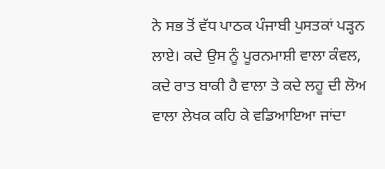ਨੇ ਸਭ ਤੋਂ ਵੱਧ ਪਾਠਕ ਪੰਜਾਬੀ ਪੁਸਤਕਾਂ ਪੜ੍ਹਨ ਲਾਏ। ਕਦੇ ਉਸ ਨੂੰ ਪੂਰਨਮਾਸ਼ੀ ਵਾਲਾ ਕੰਵਲ, ਕਦੇ ਰਾਤ ਬਾਕੀ ਹੈ ਵਾਲਾ ਤੇ ਕਦੇ ਲਹੂ ਦੀ ਲੋਅ ਵਾਲਾ ਲੇਖਕ ਕਹਿ ਕੇ ਵਡਿਆਇਆ ਜਾਂਦਾ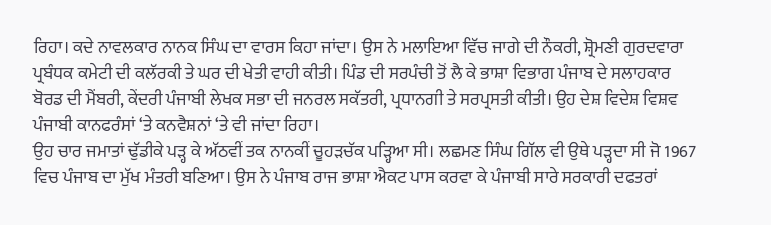ਰਿਹਾ। ਕਦੇ ਨਾਵਲਕਾਰ ਨਾਨਕ ਸਿੰਘ ਦਾ ਵਾਰਸ ਕਿਹਾ ਜਾਂਦਾ। ਉਸ ਨੇ ਮਲਾਇਆ ਵਿੱਚ ਜਾਗੇ ਦੀ ਨੌਕਰੀ, ਸ਼੍ਰੋਮਣੀ ਗੁਰਦਵਾਰਾ ਪ੍ਰਬੰਧਕ ਕਮੇਟੀ ਦੀ ਕਲੱਰਕੀ ਤੇ ਘਰ ਦੀ ਖੇਤੀ ਵਾਹੀ ਕੀਤੀ। ਪਿੰਡ ਦੀ ਸਰਪੰਚੀ ਤੋਂ ਲੈ ਕੇ ਭਾਸ਼ਾ ਵਿਭਾਗ ਪੰਜਾਬ ਦੇ ਸਲਾਹਕਾਰ ਬੋਰਡ ਦੀ ਮੈਂਬਰੀ, ਕੇਂਦਰੀ ਪੰਜਾਬੀ ਲੇਖਕ ਸਭਾ ਦੀ ਜਨਰਲ ਸਕੱਤਰੀ, ਪ੍ਰਧਾਨਗੀ ਤੇ ਸਰਪ੍ਰਸਤੀ ਕੀਤੀ। ਉਹ ਦੇਸ਼ ਵਿਦੇਸ਼ ਵਿਸ਼ਵ ਪੰਜਾਬੀ ਕਾਨਫਰੰਸਾਂ ‘ਤੇ ਕਨਵੈਸ਼ਨਾਂ ‘ਤੇ ਵੀ ਜਾਂਦਾ ਰਿਹਾ।
ਉਹ ਚਾਰ ਜਮਾਤਾਂ ਢੁੱਡੀਕੇ ਪੜ੍ਹ ਕੇ ਅੱਠਵੀਂ ਤਕ ਨਾਨਕੀਂ ਚੂਹੜਚੱਕ ਪੜ੍ਹਿਆ ਸੀ। ਲਛਮਣ ਸਿੰਘ ਗਿੱਲ ਵੀ ਉਥੇ ਪੜ੍ਹਦਾ ਸੀ ਜੋ 1967 ਵਿਚ ਪੰਜਾਬ ਦਾ ਮੁੱਖ ਮੰਤਰੀ ਬਣਿਆ। ਉਸ ਨੇ ਪੰਜਾਬ ਰਾਜ ਭਾਸ਼ਾ ਐਕਟ ਪਾਸ ਕਰਵਾ ਕੇ ਪੰਜਾਬੀ ਸਾਰੇ ਸਰਕਾਰੀ ਦਫਤਰਾਂ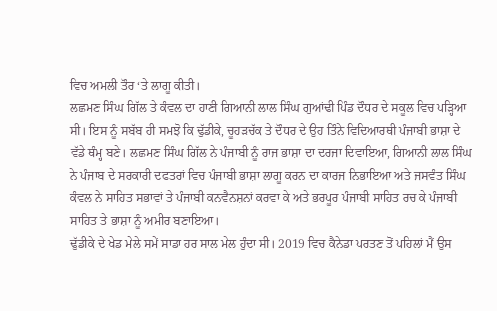ਵਿਚ ਅਮਲੀ ਤੌਰ ‘ਤੇ ਲਾਗੂ ਕੀਤੀ।
ਲਛਮਣ ਸਿੰਘ ਗਿੱਲ ਤੇ ਕੰਵਲ ਦਾ ਹਾਣੀ ਗਿਆਨੀ ਲਾਲ ਸਿੰਘ ਗੁਆਂਢੀ ਪਿੰਡ ਦੌਧਰ ਦੇ ਸਕੂਲ ਵਿਚ ਪੜ੍ਹਿਆ ਸੀ। ਇਸ ਨੂੰ ਸਬੱਬ ਹੀ ਸਮਝੋ ਕਿ ਢੁੱਡੀਕੇ, ਚੂਹੜਚੱਕ ਤੇ ਦੌਧਰ ਦੇ ਉਹ ਤਿੰਨੇ ਵਿਦਿਆਰਥੀ ਪੰਜਾਬੀ ਭਾਸ਼ਾ ਦੇ ਵੱਡੇ ਥੰਮ੍ਹ ਬਣੇ। ਲਛਮਣ ਸਿੰਘ ਗਿੱਲ ਨੇ ਪੰਜਾਬੀ ਨੂੰ ਰਾਜ ਭਾਸ਼ਾ ਦਾ ਦਰਜਾ ਦਿਵਾਇਆ, ਗਿਆਨੀ ਲਾਲ ਸਿੰਘ ਨੇ ਪੰਜਾਬ ਦੇ ਸਰਕਾਰੀ ਦਫਤਰਾਂ ਵਿਚ ਪੰਜਾਬੀ ਭਾਸ਼ਾ ਲਾਗੂ ਕਰਨ ਦਾ ਕਾਰਜ ਨਿਭਾਇਆ ਅਤੇ ਜਸਵੰਤ ਸਿੰਘ ਕੰਵਲ ਨੇ ਸਾਹਿਤ ਸਭਾਵਾਂ ਤੇ ਪੰਜਾਬੀ ਕਨਵੈਨਸ਼ਨਾਂ ਕਰਵਾ ਕੇ ਅਤੇ ਭਰਪੂਰ ਪੰਜਾਬੀ ਸਾਹਿਤ ਰਚ ਕੇ ਪੰਜਾਬੀ ਸਾਹਿਤ ਤੇ ਭਾਸ਼ਾ ਨੂੰ ਅਮੀਰ ਬਣਾਇਆ।
ਢੁੱਡੀਕੇ ਦੇ ਖੇਡ ਮੇਲੇ ਸਮੇਂ ਸਾਡਾ ਹਰ ਸਾਲ ਮੇਲ ਹੁੰਦਾ ਸੀ। 2019 ਵਿਚ ਕੈਨੇਡਾ ਪਰਤਣ ਤੋਂ ਪਹਿਲਾਂ ਮੈਂ ਉਸ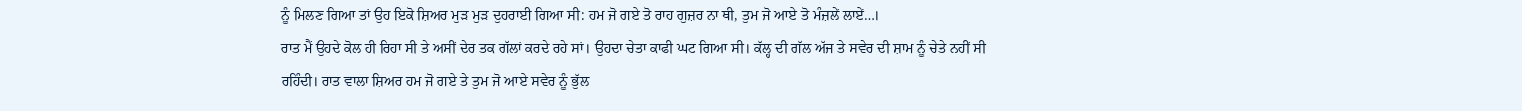ਨੂੰ ਮਿਲਣ ਗਿਆ ਤਾਂ ਉਹ ਇਕੋ ਸ਼ਿਅਰ ਮੁੜ ਮੁੜ ਦੁਹਰਾਈ ਗਿਆ ਸੀ: ਹਮ ਜੋ ਗਏ ਤੋ ਰਾਹ ਗੁਜ਼ਰ ਨਾ ਥੀ, ਤੁਮ ਜੋ ਆਏ ਤੋ ਮੰਜ਼ਲੇਂ ਲਾਏਂ…।
ਰਾਤ ਮੈਂ ਉਹਦੇ ਕੋਲ ਹੀ ਰਿਹਾ ਸੀ ਤੇ ਅਸੀਂ ਦੇਰ ਤਕ ਗੱਲਾਂ ਕਰਦੇ ਰਹੇ ਸਾਂ। ਉਹਦਾ ਚੇਤਾ ਕਾਫੀ ਘਟ ਗਿਆ ਸੀ। ਕੱਲ੍ਹ ਦੀ ਗੱਲ ਅੱਜ ਤੇ ਸਵੇਰ ਦੀ ਸ਼ਾਮ ਨੂੰ ਚੇਤੇ ਨਹੀਂ ਸੀ ਰਹਿੰਦੀ। ਰਾਤ ਵਾਲਾ ਸ਼ਿਅਰ ਹਮ ਜੋ ਗਏ ਤੇ ਤੁਮ ਜੋ ਆਏ ਸਵੇਰ ਨੂੰ ਭੁੱਲ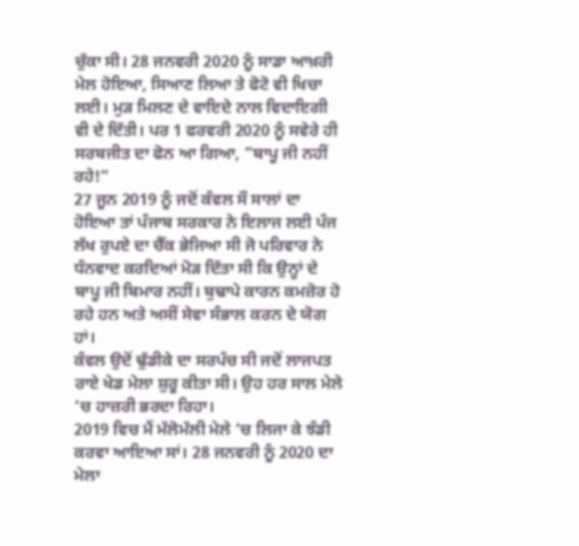ਚੁੱਕਾ ਸੀ। 28 ਜਨਵਰੀ 2020 ਨੂੰ ਸਾਡਾ ਆਖ਼ਰੀ ਮੇਲ ਹੋਇਆ, ਸਿਆਣ ਲਿਆ ਤੇ ਫੋਟੋ ਵੀ ਖਿਚਾ ਲਈ। ਮੁੜ ਮਿਲਣ ਦੇ ਵਾਇਦੇ ਨਾਲ ਵਿਦਾਇਗੀ ਵੀ ਦੇ ਦਿੱਤੀ। ਪਰ 1 ਫਰਵਰੀ 2020 ਨੂੰ ਸਵੇਰੇ ਹੀ ਸਰਬਜੀਤ ਦਾ ਫੋਨ ਆ ਗਿਆ, ”ਬਾਪੂ ਜੀ ਨਹੀਂ ਰਹੇ!”
27 ਜੂਨ 2019 ਨੂੰ ਜਦੋਂ ਕੰਵਲ ਸੌ ਸਾਲਾਂ ਦਾ ਹੋਇਆ ਤਾਂ ਪੰਜਾਬ ਸਰਕਾਰ ਨੇ ਇਲਾਜ ਲਈ ਪੰਜ ਲੱਖ ਰੁਪਏ ਦਾ ਚੈੱਕ ਭੇਜਿਆ ਸੀ ਜੋ ਪਰਿਵਾਰ ਨੇ ਧੰਨਵਾਦ ਕਰਦਿਆਂ ਮੋੜ ਦਿੱਤਾ ਸੀ ਕਿ ਉਨ੍ਹਾਂ ਦੇ ਬਾਪੂ ਜੀ ਬਿਮਾਰ ਨਹੀਂ। ਬੁਢਾਪੇ ਕਾਰਨ ਕਮਜ਼ੋਰ ਹੋ ਰਹੇ ਹਨ ਅਤੇ ਅਸੀਂ ਸੇਵਾ ਸੰਭਾਲ ਕਰਨ ਦੇ ਯੋਗ ਹਾਂ।
ਕੰਵਲ ਉਦੋਂ ਢੁੱਡੀਕੇ ਦਾ ਸਰਪੰਚ ਸੀ ਜਦੋਂ ਲਾਜਪਤ ਰਾਏ ਖੇਡ ਮੇਲਾ ਸ਼ੁਰੂ ਕੀਤਾ ਸੀ। ਉਹ ਹਰ ਸਾਲ ਮੇਲੇ ‘ਚ ਹਾਜ਼ਰੀ ਭਰਦਾ ਰਿਹਾ।
2019 ਵਿਚ ਮੈਂ ਮੱਲੋਮੱਲੀ ਮੇਲੇ ‘ਚ ਲਿਜਾ ਕੇ ਝੰਡੀ ਕਰਵਾ ਆਇਆ ਸਾਂ। 28 ਜਨਵਰੀ ਨੂੰ 2020 ਦਾ ਮੇਲਾ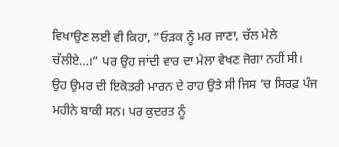ਵਿਖਾਉਣ ਲਈ ਵੀ ਕਿਹਾ, ”ਓੜਕ ਨੂੰ ਮਰ ਜਾਣਾ, ਚੱਲ ਮੇਲੇ ਚੱਲੀਏ…।” ਪਰ ਉਹ ਜਾਂਦੀ ਵਾਰ ਦਾ ਮੇਲਾ ਵੇਖਣ ਜੋਗਾ ਨਹੀਂ ਸੀ।
ਉਹ ਉਮਰ ਦੀ ਇਕੋਤਰੀ ਮਾਰਨ ਦੇ ਰਾਹ ਉਤੇ ਸੀ ਜਿਸ ‘ਚ ਸਿਰਫ਼ ਪੰਜ ਮਹੀਨੇ ਬਾਕੀ ਸਨ। ਪਰ ਕੁਦਰਤ ਨੂੰ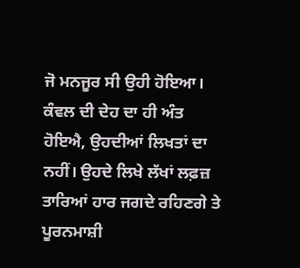ਜੋ ਮਨਜੂਰ ਸੀ ਉਹੀ ਹੋਇਆ। ਕੰਵਲ ਦੀ ਦੇਹ ਦਾ ਹੀ ਅੰਤ ਹੋਇਐ, ਉਹਦੀਆਂ ਲਿਖਤਾਂ ਦਾ ਨਹੀਂ। ਉਹਦੇ ਲਿਖੇ ਲੱਖਾਂ ਲਫ਼ਜ਼ ਤਾਰਿਆਂ ਹਾਰ ਜਗਦੇ ਰਹਿਣਗੇ ਤੇ ਪੂਰਨਮਾਸ਼ੀ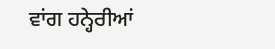ਵਾਂਗ ਹਨ੍ਹੇਰੀਆਂ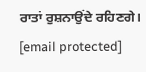ਰਾਤਾਂ ਰੁਸ਼ਨਾਉਂਦੇ ਰਹਿਣਗੇ।
[email protected]